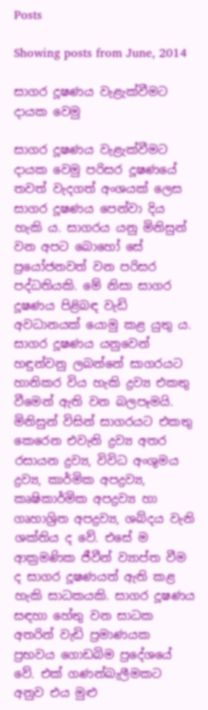Posts

Showing posts from June, 2014

සාගර දූෂණය වැළැක්‌වීමට දායක වෙමු

සාගර දූෂණය වැළැක්‌වීමට දායක වෙමු පරිසර දූෂණයේ තවත් වැදගත් අංශයක්‌ ලෙස සාගර දූෂණය පෙන්වා දිය හැකි ය. සාගරය යනු මිනිසුන් වන අපට බොහෝ සේ ප්‍රයෝජනවත් වන පරිසර පද්ධතියකි. මේ නිසා සාගර දූෂණය පිළිබඳ වැඩි අවධානයක්‌ යොමු කළ යුතු ය. සාගර දූෂණය යනුවෙන් හඳුන්වනු ලබන්නේ සාගරයට හානිකර විය හැකි ද්‍රව්‍ය එකතු වීමෙන් ඇති වන බලපෑමයි. මිනිසුන් විසින් සාගරයට එකතු කෙරෙන එවැනි ද්‍රව්‍ය අතර රසායන ද්‍රව්‍ය, විවිධ අංශුමය ද්‍රව්‍ය, කාර්මික අපද්‍රව්‍ය, කෘෂිකාර්මික අපද්‍රව්‍ය හා ගෘහාශ්‍රිත අපද්‍රව්‍ය, ශබ්දය වැනි ශක්‌තිය ද වේ. එසේ ම ආක්‍රමණික ජීවීන් ව්‍යාප්ත වීම ද සාගර දූෂණයත් ඇති කළ හැකි සාධකයකි. සාගර දූෂණය සඳහා හේතු වන සාධක අතරින් වැඩි ප්‍රමාණයක ප්‍රභවය ගොඩබිම ප්‍රදේශයේ වේ. එක්‌ ගණන්බැලීමකට අනුව එය මුළු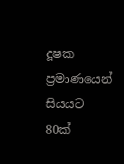දූෂක ප්‍රමාණයෙන් සියයට 80ක්‌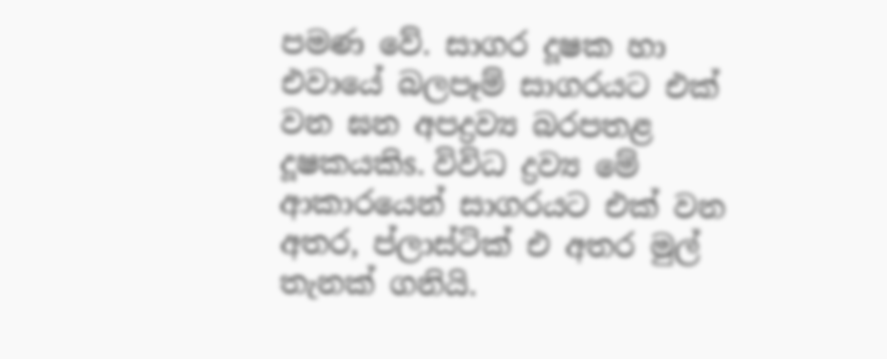පමණ වේ. සාගර දූෂක හා එවායේ බලපෑම් සාගරයට එක්‌ වන ඝන අපද්‍රව්‍ය බරපතළ දූෂකයකිs. විවිධ ද්‍රව්‍ය මේ ආකාරයෙන් සාගරයට එක්‌ වන අතර, ප්ලාස්‌ටික්‌ එ අතර මුල් තැනක්‌ ගනියි.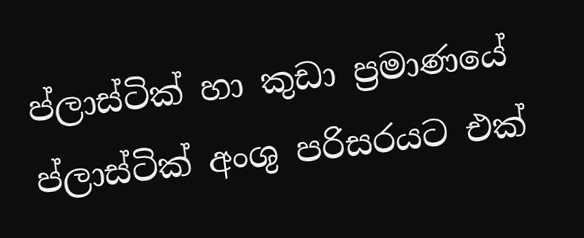ප්ලාස්‌ටික්‌ හා කුඩා ප්‍රමාණයේ ප්ලාස්‌ටික්‌ අංශු පරිසරයට එක්‌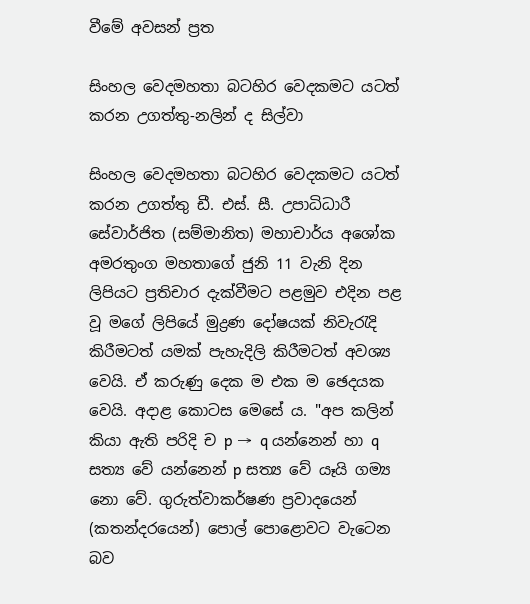වීමේ අවසන් ප්‍රත

සිංහල වෙදමහතා බටහිර වෙදකමට යටත් කරන උගත්තු-නලින් ද සිල්වා

සිංහල වෙදමහතා බටහිර වෙදකමට යටත් කරන උගත්තු ඩී. එස්‌. සී. උපාධිධාරී සේවාර්ජිත (සම්මානිත) මහාචාර්ය අශෝක අමරතුංග මහතාගේ ජුනි 11 වැනි දින ලිපියට ප්‍රතිචාර දැක්‌වීමට පළමුව එදින පළ වූ මගේ ලිපියේ මුද්‍රණ දෝෂයක්‌ නිවැරැදි කිරීමටත් යමක්‌ පැහැදිලි කිරීමටත් අවශ්‍ය වෙයි. ඒ කරුණු දෙක ම එක ම ඡෙදයක වෙයි. අදාළ කොටස මෙසේ ය. "අප කලින් කියා ඇති පරිදි ච p →  q යන්නෙන් හා q සත්‍ය වේ යන්නෙන් p සත්‍ය වේ යෑයි ගම්‍ය නො වේ. ගුරුත්වාකර්ෂණ ප්‍රවාදයෙන් (කතන්දරයෙන්) පොල් පොළොවට වැටෙන බව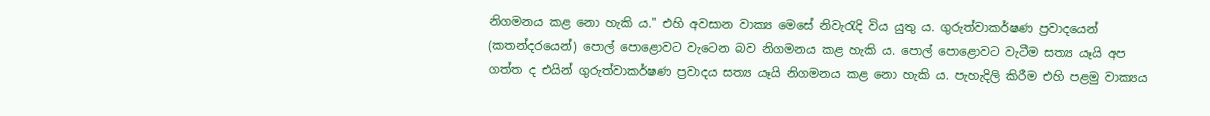නිගමනය කළ නො හැකි ය." එහි අවසාන වාක්‍ය මෙසේ නිවැරැදි විය යුතු ය. ගුරුත්වාකර්ෂණ ප්‍රවාදයෙන් (කතන්දරයෙන්) පොල් පොළොවට වැටෙන බව නිගමනය කළ හැකි ය. පොල් පොළොවට වැටීම සත්‍ය යෑයි අප ගත්ත ද එයින් ගුරුත්වාකර්ෂණ ප්‍රවාදය සත්‍ය යෑයි නිගමනය කළ නො හැකි ය. පැහැදිලි කිරීම එහි පළමු වාක්‍යය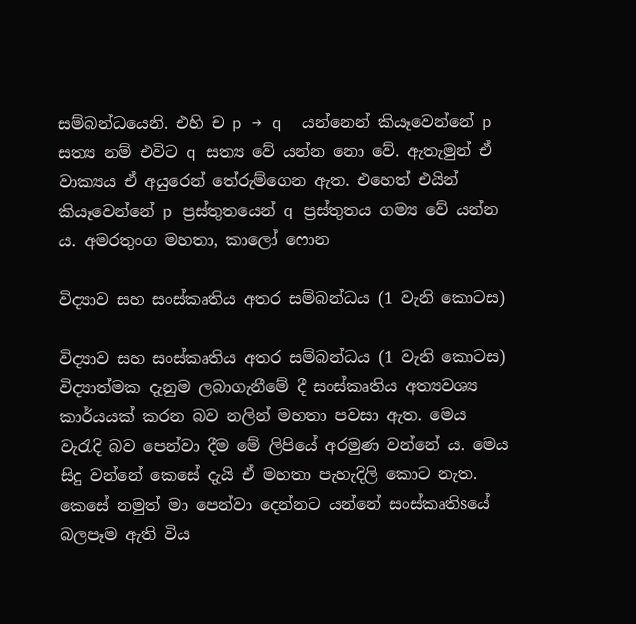සම්බන්ධයෙනි. එහි ච p → q  යන්නෙන් කියෑවෙන්නේ p සත්‍ය නම් එවිට q සත්‍ය වේ යන්න නො වේ. ඇතැමුන් ඒ වාක්‍යය ඒ අයුරෙන් තේරුම්ගෙන ඇත. එහෙත් එයින් කියෑවෙන්නේ p ප්‍රස්‌තුතයෙන් q ප්‍රස්‌තුතය ගම්‍ය වේ යන්න ය. අමරතුංග මහතා, කාලෝ ෆොන

විද්‍යාව සහ සංස්‌කෘතිය අතර සම්බන්ධය (1 වැනි කොටස)

විද්‍යාව සහ සංස්‌කෘතිය අතර සම්බන්ධය (1 වැනි කොටස) විද්‍යාත්මක දැනුම ලබාගැනීමේ දී සංස්‌කෘතිය අත්‍යවශ්‍ය කාර්යයක්‌ කරන බව නලින් මහතා පවසා ඇත. මෙය වැරැදි බව පෙන්වා දීම මේ ලිපියේ අරමුණ වන්නේ ය. මෙය සිදු වන්නේ කෙසේ දැයි ඒ මහතා පැහැදිලි කොට නැත. කෙසේ නමුත් මා පෙන්වා දෙන්නට යන්නේ සංස්‌කෘතිsයේ බලපෑම ඇති විය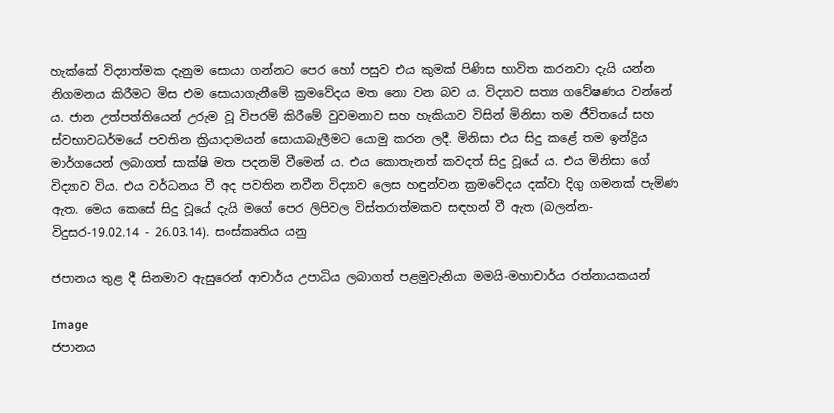හැක්‌කේ විද්‍යාත්මක දැනුම සොයා ගන්නට පෙර හෝ පසුව එය කුමක්‌ පිණිස භාවිත කරනවා දැයි යන්න නිගමනය කිරීමට මිස එම සොයාගැනීමේ ක්‍රමවේදය මත නො වන බව ය. විද්‍යාව සත්‍ය ගවේෂණය වන්නේ ය. ජාන උත්පත්තියෙන් උරුම වූ විපරම් කිරීමේ වුවමනාව සහ හැකියාව විසින් මිනිසා තම ජීවිතයේ සහ ස්‌වභාවධර්මයේ පවතින ක්‍රියාදාමයන් සොයාබැලීමට යොමු කරන ලදී. මිනිසා එය සිදු කළේ තම ඉන්ද්‍රිය මාර්ගයෙන් ලබාගත් සාක්‌ෂි මත පදනමි වීමෙන් ය. එය කොතැනත් කවදත් සිදු වූයේ ය. එය මිනිසා ගේ විද්‍යාව විය. එය වර්ධනය වී අද පවතින නවීන විද්‍යාව ලෙස හඳුන්වන ක්‍රමවේදය දක්‌වා දිගු ගමනක්‌ පැමිණ ඇත. මෙය කෙසේ සිදු වූයේ දැයි මගේ පෙර ලිපිවල විස්‌තරාත්මකව සඳහන් වී ඇත (බලන්න-විදුසර-19.02.14 - 26.03.14). සංස්‌කෘතිය යනු

ජපානය තුළ දී සිනමාව ඇසුරෙන් ආචාර්ය උපාධිය ලබාගත් පළමුවැනියා මමයි-මහාචාර්ය රත්නායකයන්

Image
ජපානය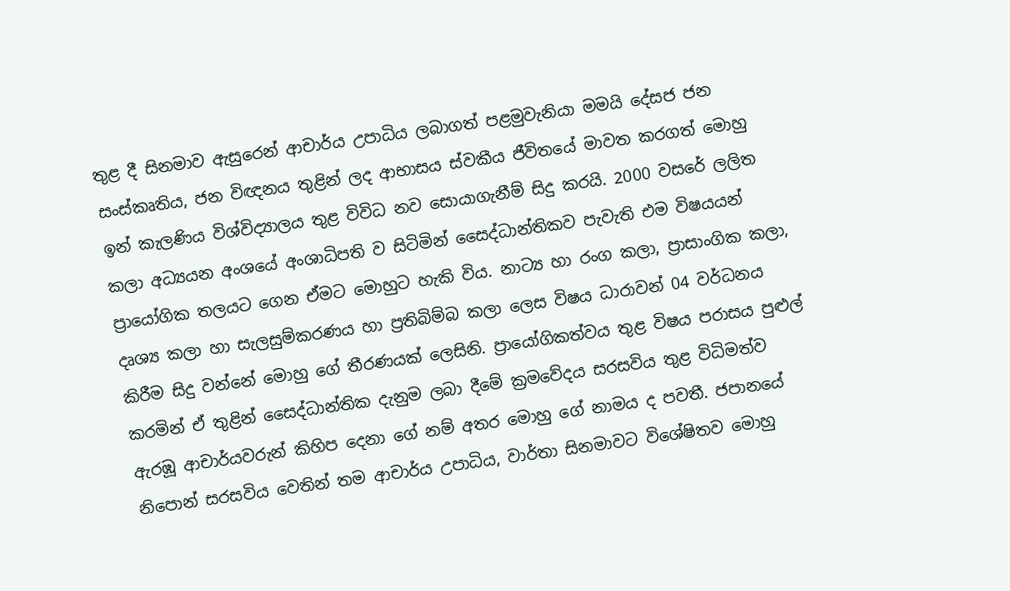තුළ දී සිනමාව ඇසුරෙන් ආචාර්ය උපාධිය ලබාගත් පළමුවැනියා මමයි දේසජ ජන සංස්‌කෘතිය, ජන විඥනය තුළින් ලද ආභාසය ස්‌වකීය ජීවිතයේ මාවත කරගත් මොහු ඉන් කැලණිය විශ්විද්‍යාලය තුළ විවිධ නව සොයාගැනීම් සිදු කරයි. 2000 වසරේ ලලිත කලා අධ්‍යයන අංශයේ අංශාධිපති ව සිටිමින් සෛද්ධාන්තිකව පැවැති එම විෂයයන් ප්‍රායෝගික තලයට ගෙන ඒමට මොහුට හැකි විය. නාට්‍ය හා රංග කලා, ප්‍රාසාංගික කලා, දෘශ්‍ය කලා හා සැලසුම්කරණය හා ප්‍රතිබිම්බ කලා ලෙස විෂය ධාරාවන් 04 වර්ධනය කිරීම සිදු වන්නේ මොහු ගේ තීරණයක්‌ ලෙසිනි. ප්‍රායෝගිකත්වය තුළ විෂය පරාසය පුළුල් කරමින් ඒ තුළින් සෛද්ධාන්තික දැනුම ලබා දීමේ ක්‍රමවේදය සරසවිය තුළ විධිමත්ව ඇරඹූ ආචාර්යවරුන් කිහිප දෙනා ගේ නම් අතර මොහු ගේ නාමය ද පවතී. ජපානයේ නිපොන් සරසවිය වෙතින් තම ආචාර්ය උපාධිය, වාර්තා සිනමාවට විශේෂිතව මොහු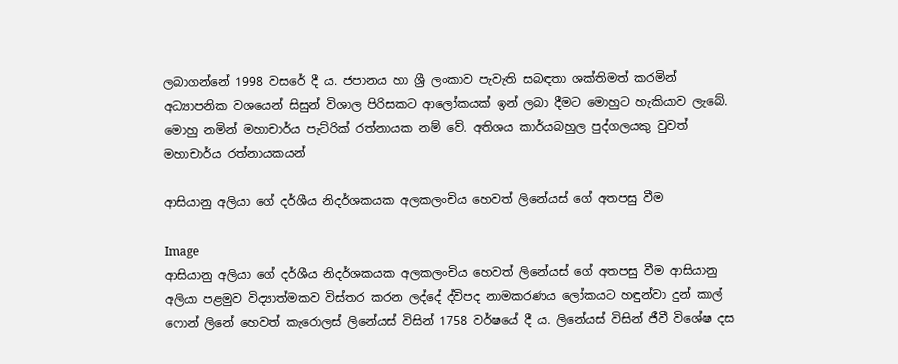ලබාගන්නේ 1998 වසරේ දී ය. ජපානය හා ශ්‍රී ලංකාව පැවැති සබඳතා ශක්‌තිමත් කරමින් අධ්‍යාපනික වශයෙන් සිසුන් විශාල පිරිසකට ආලෝකයක්‌ ඉන් ලබා දීමට මොහුට හැකියාව ලැබේ. මොහු නමින් මහාචාර්ය පැට්‌රික්‌ රත්නායක නම් වේ. අතිශය කාර්යබහුල පුද්ගලයකු වුවත් මහාචාර්ය රත්නායකයන්

ආසියානු අලියා ගේ දර්ශීය නිදර්ශකයක අලකලංචිය හෙවත් ලිනේයස්‌ ගේ අතපසු වීම

Image
ආසියානු අලියා ගේ දර්ශීය නිදර්ශකයක අලකලංචිය හෙවත් ලිනේයස්‌ ගේ අතපසු වීම ආසියානු අලියා පළමුව විද්‍යාත්මකව විස්‌තර කරන ලද්දේ ද්විපද නාමකරණය ලෝකයට හඳුන්වා දුන් කාල් ෆොන් ලිනේ හෙවත් කැරොලස්‌ ලිනේයස්‌ විසින් 1758 වර්ෂයේ දී ය. ලිනේයස්‌ විසින් ජීවී විශේෂ දස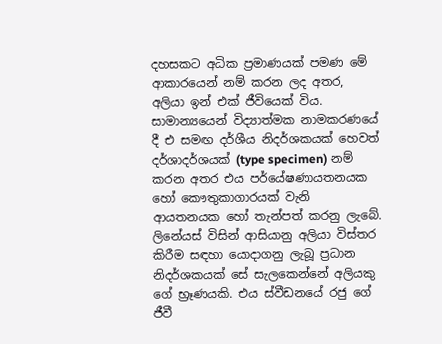දහසකට අධික ප්‍රමාණයක්‌ පමණ මේ ආකාරයෙන් නම් කරන ලද අතර, අලියා ඉන් එක්‌ ජීවියෙක්‌ විය. සාමාන්‍යයෙන් විද්‍යාත්මක නාමකරණයේ දී එ සමඟ දර්ශීය නිදර්ශකයක්‌ හෙවත් දර්ශාදර්ශයක්‌ (type specimen) නම් කරන අතර එය පර්යේෂණායතනයක හෝ කෞතුකාගාරයක්‌ වැනි ආයතනයක හෝ තැන්පත් කරනු ලැබේ. ලිනේයස්‌ විසින් ආසියානු අලියා විස්‌තර කිරීම සඳහා යොදාගනු ලැබූ ප්‍රධාන නිදර්ශකයක්‌ සේ සැලකෙන්නේ අලියකු ගේ භ්‍රෑණයකි. එය ස්‌වීඩනයේ රජු ගේ ජීවී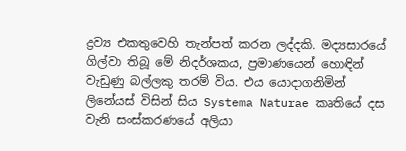ද්‍රව්‍ය එකතුවෙහි තැන්පත් කරන ලද්දකි. මද්‍යසාරයේ ගිල්වා තිබූ මේ නිදර්ශකය, ප්‍රමාණයෙන් හොඳින් වැඩුණු බල්ලකු තරම් විය. එය යොදාගනිමින් ලිනේයස්‌ විසින් සිය Systema Naturae කෘතියේ දස වැනි සංස්‌කරණයේ අලියා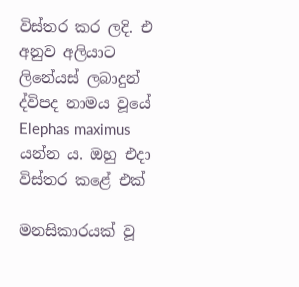විස්‌තර කර ලදි. එ අනුව අලියාට ලිනේයස්‌ ලබාදුන් ද්විපද නාමය වූයේ Elephas maximus යන්න ය. ඔහු එදා විස්‌තර කළේ එක්‌

මනසිකාරයක්‌ වූ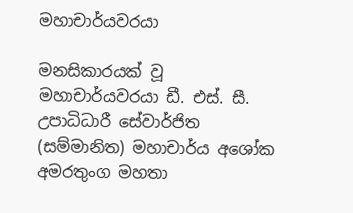මහාචාර්යවරයා

මනසිකාරයක්‌ වූ මහාචාර්යවරයා ඩී. එස්‌. සී. උපාධිධාරී සේවාර්ජිත (සම්මානිත) මහාචාර්ය අශෝක අමරතුංග මහතා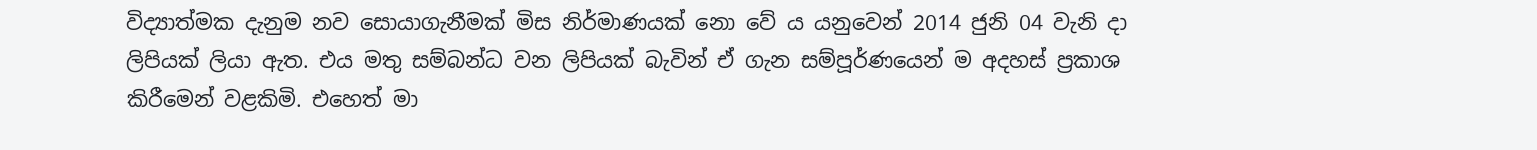විද්‍යාත්මක දැනුම නව සොයාගැනීමක්‌ මිස නිර්මාණයක්‌ නො වේ ය යනුවෙන් 2014 ජුනි 04 වැනි දා ලිපියක්‌ ලියා ඇත. එය මතු සම්බන්ධ වන ලිපියක්‌ බැවින් ඒ ගැන සම්පූර්ණයෙන් ම අදහස්‌ ප්‍රකාශ කිරීමෙන් වළකිමි. එහෙත් මා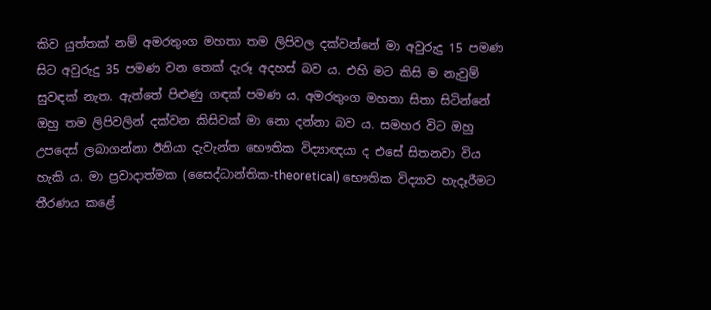කිව යුත්තක්‌ නම් අමරතුංග මහතා තම ලිපිවල දක්‌වන්නේ මා අවුරුදු 15 පමණ සිට අවුරුදු 35 පමණ වන තෙක්‌ දැරූ අදහස්‌ බව ය. එහි මට කිසි ම නැවුම් සුවඳක්‌ නැත. ඇත්තේ පිළුණු ගඳක්‌ පමණ ය. අමරතුංග මහතා සිතා සිටින්නේ ඔහු තම ලිපිවලින් දක්‌වන කිසිවක්‌ මා නො දන්නා බව ය. සමහර විට ඔහු උපදෙස්‌ ලබාගන්නා ඊනියා දැවැන්ත භෞතික විද්‍යාඥයා ද එසේ සිතනවා විය හැකි ය. මා ප්‍රවාදාත්මක (සෛද්ධාන්තික-theoretical) භෞතික විද්‍යාව හැදෑරීමට තීරණය කළේ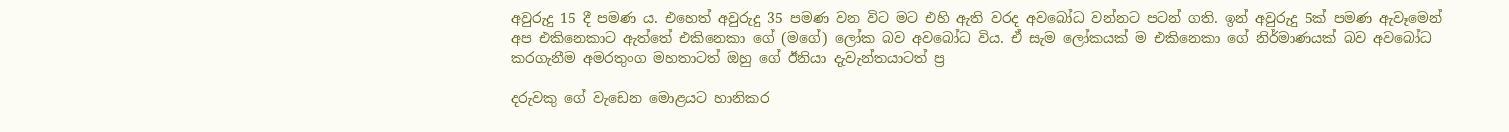අවුරුදු 15 දී පමණ ය. එහෙත් අවුරුදු 35 පමණ වන විට මට එහි ඇති වරද අවබෝධ වන්නට පටන් ගති. ඉන් අවුරුදු 5ක්‌ පමණ ඇවෑමෙන් අප එකිනෙකාට ඇත්තේ එකිනෙකා ගේ (මගේ) ලෝක බව අවබෝධ විය. ඒ සැම ලෝකයක්‌ ම එකිනෙකා ගේ නිර්මාණයක්‌ බව අවබෝධ කරගැනීම අමරතුංග මහතාටත් ඔහු ගේ ඊනියා දැවැන්තයාටත් ප්‍ර

දරුවකු ගේ වැඩෙන මොළයට හානිකර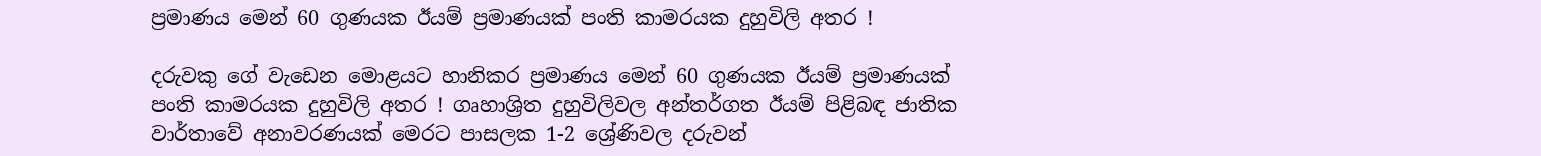ප්‍රමාණය මෙන් 60 ගුණයක ඊයම් ප්‍රමාණයක්‌ පංති කාමරයක දුහුවිලි අතර !

දරුවකු ගේ වැඩෙන මොළයට හානිකර ප්‍රමාණය මෙන් 60 ගුණයක ඊයම් ප්‍රමාණයක්‌  පංති කාමරයක දුහුවිලි අතර ! ගෘහාශ්‍රිත දුහුවිලිවල අන්තර්ගත ඊයම් පිළිබඳ ජාතික වාර්තාවේ අනාවරණයක්‌ මෙරට පාසලක 1-2 ශ්‍රේණිවල දරුවන්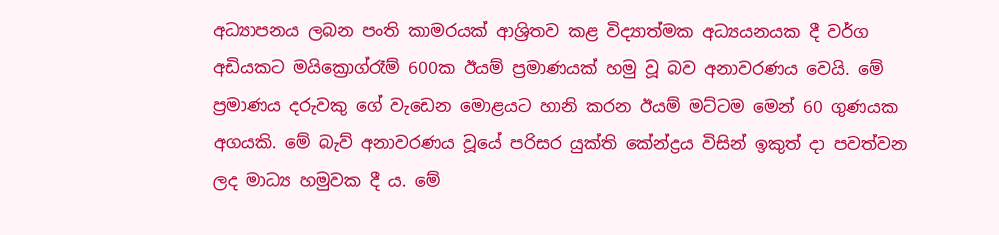අධ්‍යාපනය ලබන පංති කාමරයක්‌ ආශ්‍රිතව කළ විද්‍යාත්මක අධ්‍යයනයක දී වර්ග අඩියකට මයික්‍රොග්රෑම් 600ක ඊයම් ප්‍රමාණයක්‌ හමු වූ බව අනාවරණය වෙයි. මේ ප්‍රමාණය දරුවකු ගේ වැඩෙන මොළයට හානි කරන ඊයම් මට්‌ටම මෙන් 60 ගුණයක අගයකි. මේ බැව් අනාවරණය වූයේ පරිසර යුක්‌ති කේන්ද්‍රය විසින් ඉකුත් දා පවත්වන ලද මාධ්‍ය හමුවක දී ය. මේ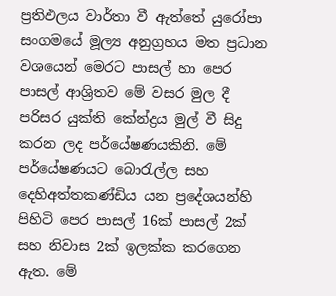ප්‍රතිඵලය වාර්තා වී ඇත්තේ යුරෝපා සංගමයේ මූල්‍ය අනුග්‍රහය මත ප්‍රධාන වශයෙන් මෙරට පාසල් හා පෙර පාසල් ආශ්‍රිතව මේ වසර මුල දී පරිසර යුක්‌ති කේන්ද්‍රය මුල් වී සිදු කරන ලද පර්යේෂණයකිනි. මේ පර්යේෂණයට බොරැල්ල සහ දෙහිඅත්තකණ්‌ඩිය යන ප්‍රදේශයන්හි පිහිටි පෙර පාසල් 16ක්‌ පාසල් 2ක්‌ සහ නිවාස 2ක්‌ ඉලක්‌ක කරගෙන ඇත. මේ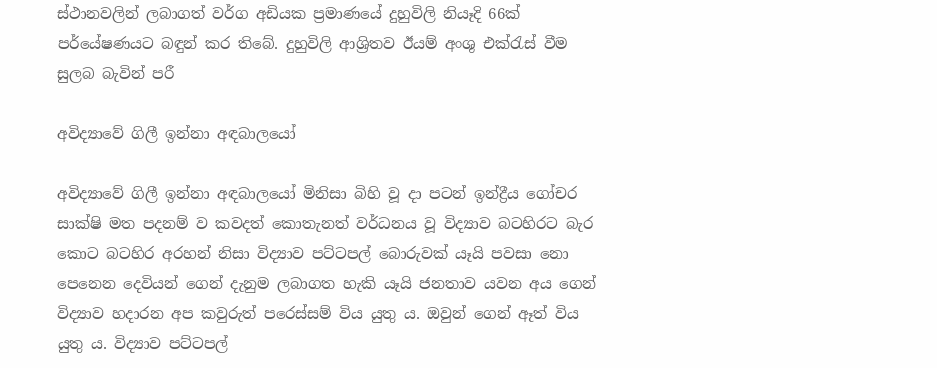ස්‌ථානවලින් ලබාගත් වර්ග අඩියක ප්‍රමාණයේ දුහුවිලි නියෑදි 66ක්‌ පර්යේෂණයට බඳුන් කර තිබේ. දුහුවිලි ආශ්‍රිතව ඊයම් අංශු එක්‌රැස්‌ වීම සුලබ බැවින් පරී

අවිද්‍යාවේ ගිලී ඉන්නා අඳබාලයෝ

අවිද්‍යාවේ ගිලී ඉන්නා අඳබාලයෝ මිනිසා බිහි වූ දා පටන් ඉන්ද්‍රීය ගෝචර සාක්‌ෂි මත පදනම් ව කවදත් කොතැනත් වර්ධනය වූ විද්‍යාව බටහිරට බැර කොට බටහිර අරහන් නිසා විද්‍යාව පට්‌ටපල් බොරුවක්‌ යෑයි පවසා නො පෙනෙන දෙවියන් ගෙන් දැනුම ලබාගත හැකි යෑයි ජනතාව යවන අය ගෙන් විද්‍යාව හදාරන අප කවුරුත් පරෙස්‌සම් විය යුතු ය. ඔවුන් ගෙන් ඈත් විය යුතු ය. විද්‍යාව පට්‌ටපල්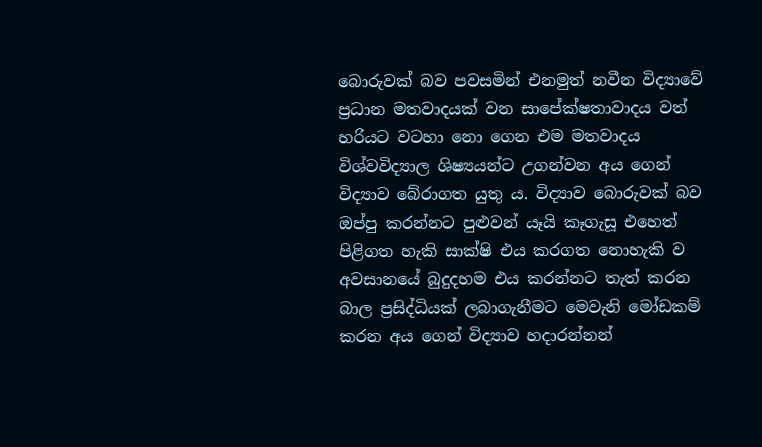බොරුවක්‌ බව පවසමින් එනමුත් නවීන විද්‍යාවේ ප්‍රධාන මතවාදයක්‌ වන සාපේක්‌ෂතාවාදය වත් හරියට වටහා නො ගෙන එම මතවාදය විශ්වවිද්‍යාල ශිෂ්‍යයන්ට උගන්වන අය ගෙන් විද්‍යාව බේරාගත යුතු ය. විද්‍යාව බොරුවක්‌ බව ඔප්පු කරන්නට පුළුවන් යෑයි කෑගැසූ එහෙත් පිළිගත හැකි සාක්‌ෂි එය කරගත නොහැකි ව අවසානයේ බුදුදහම එය කරන්නට තැත් කරන බාල ප්‍රසිද්ධියක්‌ ලබාගැනීමට මෙවැනි මෝඩකම් කරන අය ගෙන් විද්‍යාව හදාරන්නන්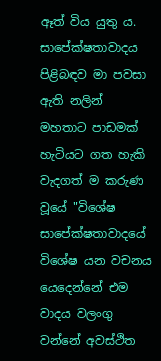ඈත් විය යුතු ය. සාපේක්‌ෂතාවාදය පිළිබඳව මා පවසා ඇති නලින් මහතාට පාඩමක්‌ හැටියට ගත හැකි වැදගත් ම කරුණ වූයේ "විශේෂ සාපේක්‌ෂතාවාදයේ විශේෂ යන වචනය යෙදෙන්නේ එම වාදය වලංගු වන්නේ අවස්‌ථිත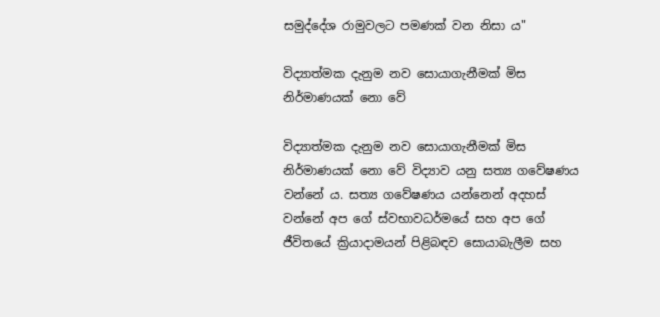සමුද්දේශ රාමුවලට පමණක්‌ වන නිසා ය"

විද්‍යාත්මක දැනුම නව සොයාගැනීමක්‌ මිස නිර්මාණයක්‌ නො වේ

විද්‍යාත්මක දැනුම නව සොයාගැනීමක්‌ මිස නිර්මාණයක්‌ නො වේ විද්‍යාව යනු සත්‍ය ගවේෂණය වන්නේ ය. සත්‍ය ගවේෂණය යන්නෙන් අදහස්‌ වන්නේ අප ගේ ස්‌වභාවධර්මයේ සහ අප ගේ ජීවිතයේ ක්‍රියාදාමයන් පිළිබඳව සොයාබැලීම සහ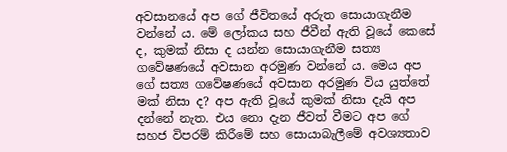අවසානයේ අප ගේ ජීවිතයේ අරුත සොයාගැනීම වන්නේ ය. මේ ලෝකය සහ ජීවීන් ඇති වූයේ කෙසේ ද, කුමක්‌ නිසා ද යන්න සොයාගැනීම සත්‍ය ගවේෂණයේ අවසාන අරමුණ වන්නේ ය. මෙය අප ගේ සත්‍ය ගවේෂණයේ අවසාන අරමුණ විය යුත්තේ මක්‌ නිසා ද? අප ඇති වූයේ කුමක්‌ නිසා දැයි අප දන්නේ නැත. එය නො දැන ජීවත් වීමට අප ගේ සහජ විපරම් කිරීමේ සහ සොයාබැලීමේ අවශ්‍යතාව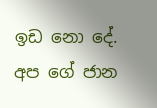ඉඩ නො දේ. අප ගේ ජාන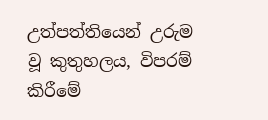උත්පත්තියෙන් උරුම වූ කුතුහලය, විපරම් කිරීමේ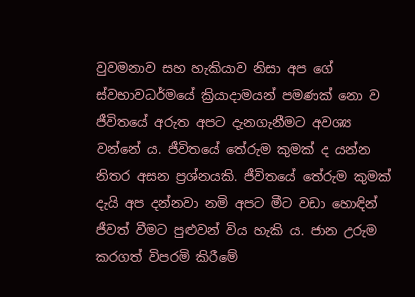වුවමනාව සහ හැකියාව නිසා අප ගේ ස්‌වභාවධර්මයේ ක්‍රියාදාමයන් පමණක්‌ නො ව ජීවිතයේ අරුත අපට දැනගැනීමට අවශ්‍ය වන්නේ ය. ජීවිතයේ තේරුම කුමක්‌ ද යන්න නිතර අසන ප්‍රශ්නයකි. ජීවිතයේ තේරුම කුමක්‌ දැයි අප දන්නවා නමි අපට මීට වඩා හොඳින් ජීවත් වීමට පුළුවන් විය හැකි ය. ජාන උරුම කරගත් විපරමි කිරීමේ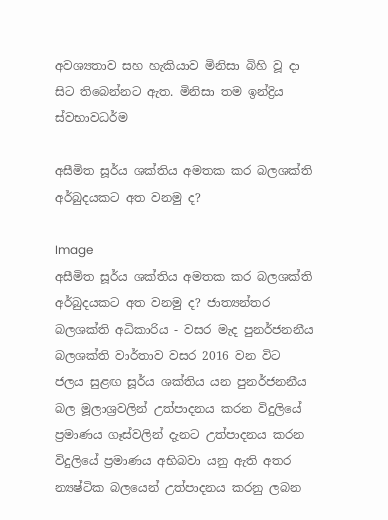අවශ්‍යතාව සහ හැකියාව මිනිසා බිහි වූ දා සිට තිබෙන්නට ඇත. මිනිසා තම ඉන්ද්‍රිය ස්‌වභාවධර්ම

අසීමිත සූර්ය ශක්‌තිය අමතක කර බලශක්‌ති අර්බුදයකට අත වනමු ද?

Image
අසීමිත සූර්ය ශක්‌තිය අමතක කර බලශක්‌ති අර්බුදයකට අත වනමු ද? ජාත්‍යන්තර බලශක්‌ති අධිකාරිය - වසර මැද පුනර්ජනනීය බලශක්‌ති වාර්තාව වසර 2016 වන විට ජලය සුළඟ සූර්ය ශක්‌තිය යන පුනර්ජනනීය බල මූලාශ්‍රවලින් උත්පාදනය කරන විදුලියේ ප්‍රමාණය ගෑස්‌වලින් දැනට උත්පාදනය කරන විදුලියේ ප්‍රමාණය අභිබවා යනු ඇති අතර න්‍යෂ්ටික බලයෙන් උත්පාදනය කරනු ලබන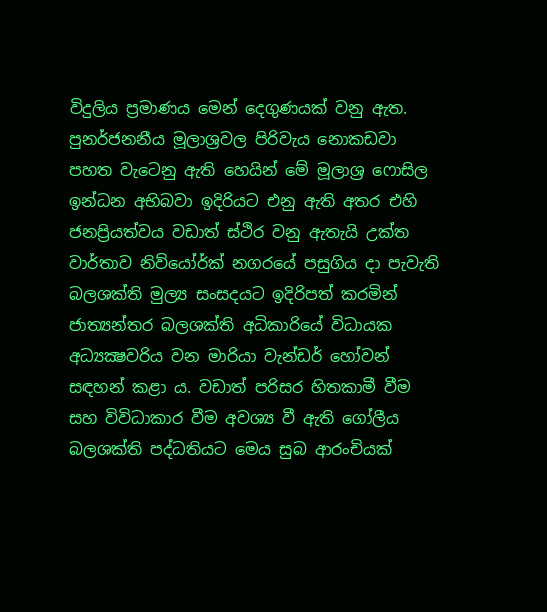විදුලිය ප්‍රමාණය මෙන් දෙගුණයක්‌ වනු ඇත. පුනර්ජනනීය මූලාශ්‍රවල පිරිවැය නොකඩවා පහත වැටෙනු ඇති හෙයින් මේ මූලාශ්‍ර ෆොසිල ඉන්ධන අභිබවා ඉදිරියට එනු ඇති අතර එහි ජනප්‍රියත්වය වඩාත් ස්‌ථිර වනු ඇතැයි උක්‌ත වාර්තාව නිව්යෝර්ක්‌ නගරයේ පසුගිය දා පැවැති බලශක්‌ති මුල්‍ය සංසදයට ඉදිරිපත් කරමින් ජාත්‍යන්තර බලශක්‌ති අධිකාරියේ විධායක අධ්‍යක්‍ෂවරිය වන මාරියා වැන්ඩර් හෝවන් සඳහන් කළා ය. වඩාත් පරිසර හිතකාමී වීම සහ විවිධාකාර වීම අවශ්‍ය වී ඇති ගෝලීය බලශක්‌ති පද්ධතියට මෙය සුබ ආරංචියක්‌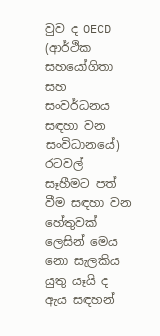වුව ද OECD (ආර්ථික සහයෝගිතා සහ සංවර්ධනය සඳහා වන සංවිධානයේ) රටවල් සෑහීමට පත් වීම සඳහා වන හේතුවක්‌ ලෙසින් මෙය නො සැලකිය යුතු යෑයි ද ඇය සඳහන්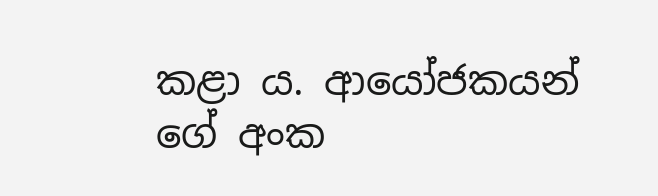කළා ය. ආයෝජකයන් ගේ අංක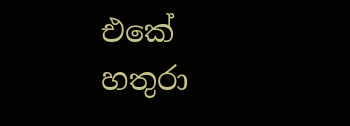එකේ හතුරා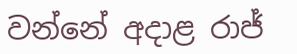වන්නේ අදාළ රාජ්